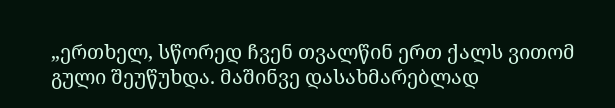„ერთხელ, სწორედ ჩვენ თვალწინ ერთ ქალს ვითომ გული შეუწუხდა. მაშინვე დასახმარებლად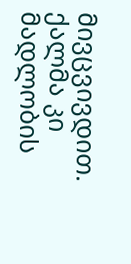მივცვივდით. ქალმა კი მადლობის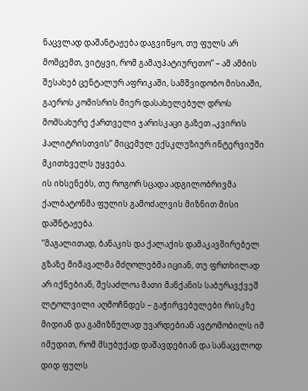ნაცვლად დაშანტაჟება დაგვიწყო, თუ ფულს არ მომცემთ, ვიტყვი, რომ გამაუპატიურეთო“ – ამ ამბის შესახებ ცენტალურ აფრიკაში, სამშვიდობო მისიაში, გაეროს კომისრის მიერ დასახელებულ დროს მომსახურე ქართველი ჯარისკაცი გაზეთ „კვირის პალიტრისთვის“ მიცემულ ექსკლუზიურ ინტერვიუში მკითხველს უყვება.
ის იხსენებს, თუ როგორ სცადა ადგილობრივმა ქალბატონმა ფულის გამოძალვის მიზნით მისი დაშნტაჟება.
“მაგალითად, ბანაკის და ქალაქის დამაკავშირებელ გზაზე მიმავალმა მძღოლებმა იციან, თუ ფრთხილად არ იქნებიან, შესაძლოა მათი მანქანის საბურავქვეშ ლტოლვილი აღმოჩნდეს – გაჭირვებულები რისკზე მიდიან და გამიზნულად უვარდებიან ავტომობილს იმ იმედით, რომ მსუბუქად დაშავდებიან და სანაცვლოდ დიდ ფულს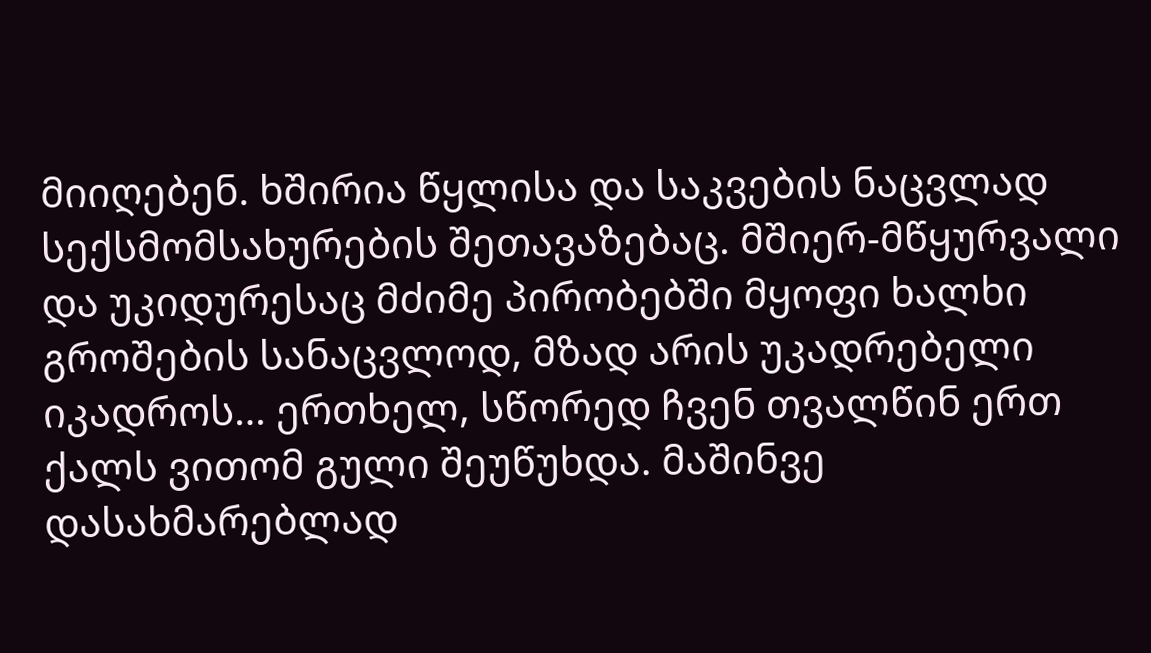მიიღებენ. ხშირია წყლისა და საკვების ნაცვლად სექსმომსახურების შეთავაზებაც. მშიერ-მწყურვალი და უკიდურესაც მძიმე პირობებში მყოფი ხალხი გროშების სანაცვლოდ, მზად არის უკადრებელი იკადროს… ერთხელ, სწორედ ჩვენ თვალწინ ერთ ქალს ვითომ გული შეუწუხდა. მაშინვე დასახმარებლად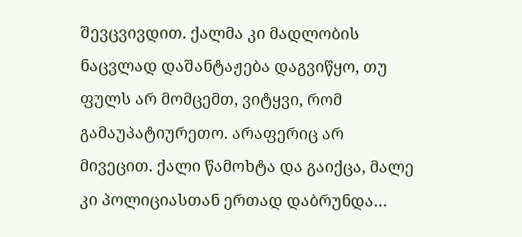შევცვივდით. ქალმა კი მადლობის ნაცვლად დაშანტაჟება დაგვიწყო, თუ ფულს არ მომცემთ, ვიტყვი, რომ გამაუპატიურეთო. არაფერიც არ მივეცით. ქალი წამოხტა და გაიქცა, მალე კი პოლიციასთან ერთად დაბრუნდა…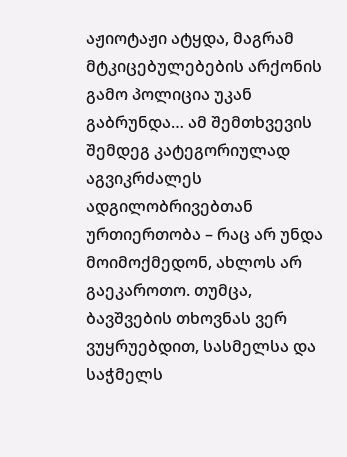აჟიოტაჟი ატყდა, მაგრამ მტკიცებულებების არქონის გამო პოლიცია უკან გაბრუნდა… ამ შემთხვევის შემდეგ კატეგორიულად აგვიკრძალეს ადგილობრივებთან ურთიერთობა – რაც არ უნდა მოიმოქმედონ, ახლოს არ გაეკაროთო. თუმცა, ბავშვების თხოვნას ვერ ვუყრუებდით, სასმელსა და საჭმელს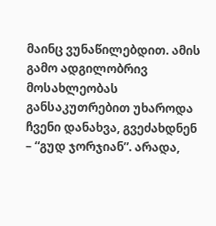მაინც ვუნაწილებდით. ამის გამო ადგილობრივ მოსახლეობას განსაკუთრებით უხაროდა ჩვენი დანახვა, გვეძახდნენ – “გუდ ჯორჯიან”. არადა,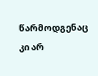წარმოდგენაც კი არ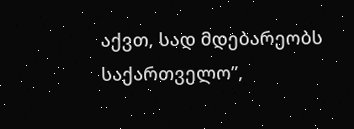აქვთ, სად მდებარეობს საქართველო”,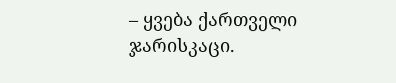– ყვება ქართველი ჯარისკაცი.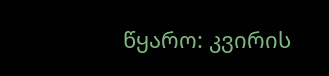წყარო: კვირის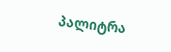პალიტრა